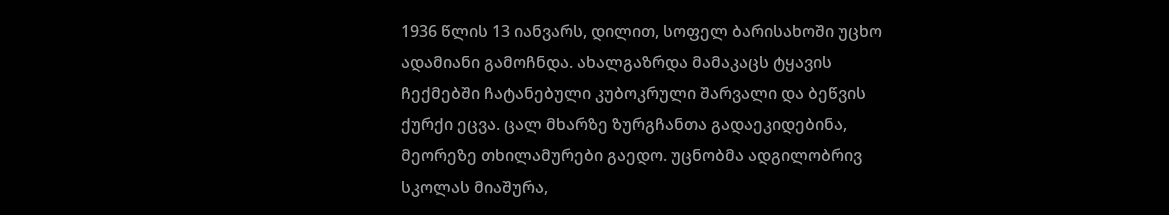1936 წლის 13 იანვარს, დილით, სოფელ ბარისახოში უცხო ადამიანი გამოჩნდა. ახალგაზრდა მამაკაცს ტყავის ჩექმებში ჩატანებული კუბოკრული შარვალი და ბეწვის ქურქი ეცვა. ცალ მხარზე ზურგჩანთა გადაეკიდებინა, მეორეზე თხილამურები გაედო. უცნობმა ადგილობრივ სკოლას მიაშურა,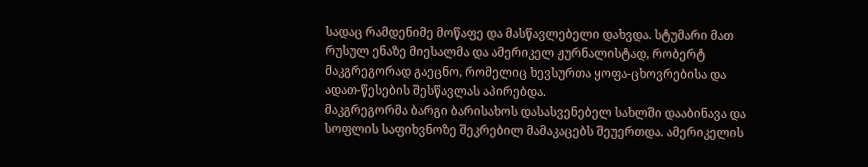სადაც რამდენიმე მოწაფე და მასწავლებელი დახვდა. სტუმარი მათ რუსულ ენაზე მიესალმა და ამერიკელ ჟურნალისტად, რობერტ მაკგრეგორად გაეცნო, რომელიც ხევსურთა ყოფა-ცხოვრებისა და ადათ-წესების შესწავლას აპირებდა.
მაკგრეგორმა ბარგი ბარისახოს დასასვენებელ სახლში დააბინავა და სოფლის საფიხვნოზე შეკრებილ მამაკაცებს შეუერთდა. ამერიკელის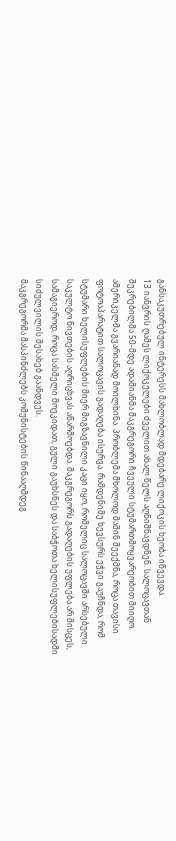განსაკუთრებულ ინტერესს მახლობლად მდებარე ლიქოკის ხეობა იწვევდა.
13 იანვრის ღამეს ლიქოკელები ძველით ახალ წელს აღნიშნავდნენ. სალოცავთან შეკრებილმა 50-მდე ადამიანმა მაკგრეგორი ჩვეული სტუმართმოყვარეობით მიიღო. ამერიკელმა გვარიანად მოილხინა. პრობლემა მხოლოდ მაშინ შეექმნა, როცა თავისი ფოტოაპარატით სალოცავის გადაღება ისურვა. რამდენიმე ხევსურს ეჭვი გაუჩნდა, რომ სტუმარი ხელისუფლების მიერ მიგზავნილი კაცი იყო, რომელიც სალოცავში არსებული საკულტო ნივთების აღრიცხვას აწარმოებდა. მაკგრეგორს გადაღების უფლება არ მისცეს, სამაგიეროდ, როცა სასმელი მოეკიდათ, გული გაუხსნეს და საბჭოთა ხელისუფლებისადმი სიძულვილის შესახებ გაანდვეს.
მაკგრეგორმა მასპინძლებს კომუნისტების წინააღმდეგ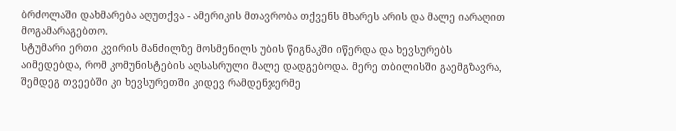ბრძოლაში დახმარება აღუთქვა - ამერიკის მთავრობა თქვენს მხარეს არის და მალე იარაღით მოგამარაგებთო.
სტუმარი ერთი კვირის მანძილზე მოსმენილს უბის წიგნაკში იწერდა და ხევსურებს აიმედებდა, რომ კომუნისტების აღსასრული მალე დადგებოდა. მერე თბილისში გაემგზავრა, შემდეგ თვეებში კი ხევსურეთში კიდევ რამდენჯერმე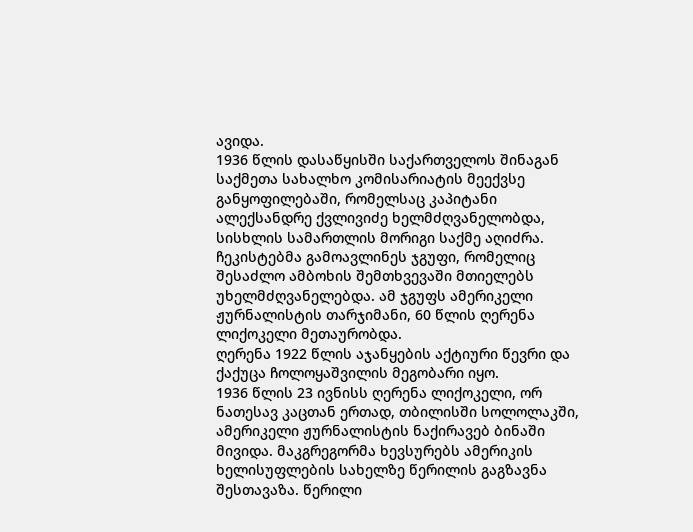ავიდა.
1936 წლის დასაწყისში საქართველოს შინაგან საქმეთა სახალხო კომისარიატის მეექვსე განყოფილებაში, რომელსაც კაპიტანი ალექსანდრე ქვლივიძე ხელმძღვანელობდა, სისხლის სამართლის მორიგი საქმე აღიძრა.
ჩეკისტებმა გამოავლინეს ჯგუფი, რომელიც შესაძლო ამბოხის შემთხვევაში მთიელებს უხელმძღვანელებდა. ამ ჯგუფს ამერიკელი ჟურნალისტის თარჯიმანი, 60 წლის ღერენა ლიქოკელი მეთაურობდა.
ღერენა 1922 წლის აჯანყების აქტიური წევრი და ქაქუცა ჩოლოყაშვილის მეგობარი იყო.
1936 წლის 23 ივნისს ღერენა ლიქოკელი, ორ ნათესავ კაცთან ერთად, თბილისში სოლოლაკში, ამერიკელი ჟურნალისტის ნაქირავებ ბინაში მივიდა. მაკგრეგორმა ხევსურებს ამერიკის ხელისუფლების სახელზე წერილის გაგზავნა შესთავაზა. წერილი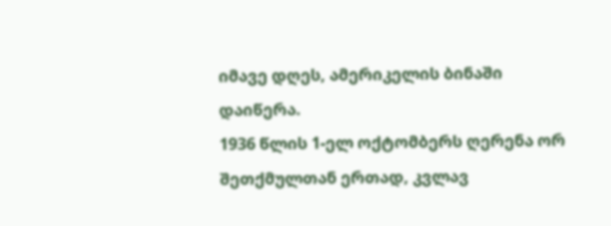იმავე დღეს, ამერიკელის ბინაში დაიწერა.
1936 წლის 1-ელ ოქტომბერს ღერენა ორ შეთქმულთან ერთად, კვლავ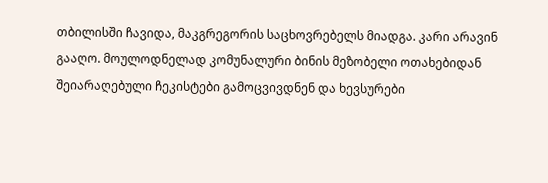თბილისში ჩავიდა, მაკგრეგორის საცხოვრებელს მიადგა. კარი არავინ გააღო. მოულოდნელად კომუნალური ბინის მეზობელი ოთახებიდან შეიარაღებული ჩეკისტები გამოცვივდნენ და ხევსურები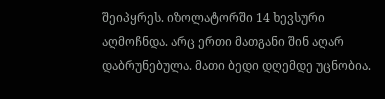შეიპყრეს. იზოლატორში 14 ხევსური აღმოჩნდა. არც ერთი მათგანი შინ აღარ დაბრუნებულა. მათი ბედი დღემდე უცნობია.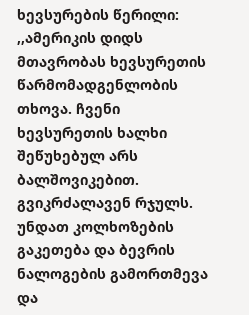ხევსურების წერილი:
,,ამერიკის დიდს მთავრობას ხევსურეთის წარმომადგენლობის თხოვა. ჩვენი ხევსურეთის ხალხი შეწუხებულ არს ბალშოვიკებით. გვიკრძალავენ რჯულს. უნდათ კოლხოზების გაკეთება და ბევრის ნალოგების გამორთმევა და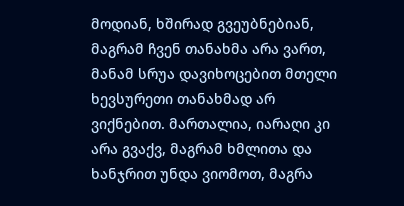მოდიან, ხშირად გვეუბნებიან, მაგრამ ჩვენ თანახმა არა ვართ, მანამ სრუა დავიხოცებით მთელი ხევსურეთი თანახმად არ ვიქნებით. მართალია, იარაღი კი არა გვაქვ, მაგრამ ხმლითა და ხანჯრით უნდა ვიომოთ, მაგრა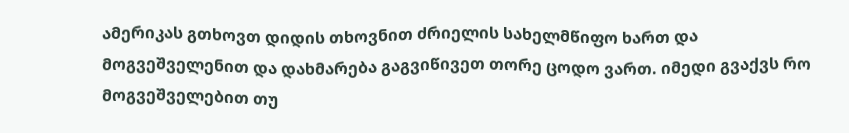ამერიკას გთხოვთ დიდის თხოვნით ძრიელის სახელმწიფო ხართ და მოგვეშველენით და დახმარება გაგვიწივეთ თორე ცოდო ვართ. იმედი გვაქვს რო მოგვეშველებით თუ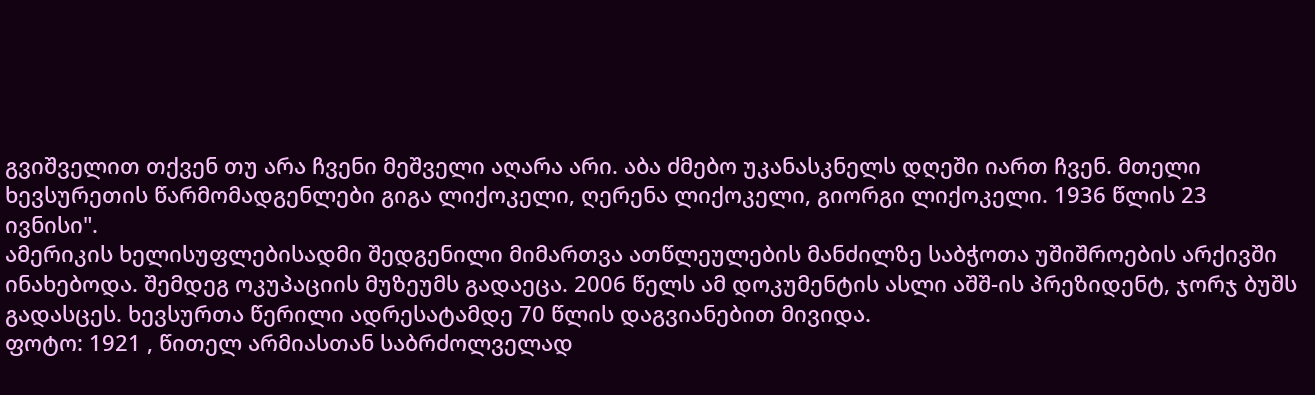გვიშველით თქვენ თუ არა ჩვენი მეშველი აღარა არი. აბა ძმებო უკანასკნელს დღეში იართ ჩვენ. მთელი ხევსურეთის წარმომადგენლები გიგა ლიქოკელი, ღერენა ლიქოკელი, გიორგი ლიქოკელი. 1936 წლის 23 ივნისი".
ამერიკის ხელისუფლებისადმი შედგენილი მიმართვა ათწლეულების მანძილზე საბჭოთა უშიშროების არქივში ინახებოდა. შემდეგ ოკუპაციის მუზეუმს გადაეცა. 2006 წელს ამ დოკუმენტის ასლი აშშ-ის პრეზიდენტ, ჯორჯ ბუშს გადასცეს. ხევსურთა წერილი ადრესატამდე 70 წლის დაგვიანებით მივიდა.
ფოტო: 1921 , წითელ არმიასთან საბრძოლველად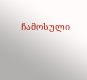ჩამოსული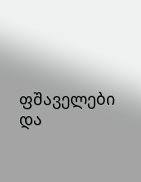ფშაველები და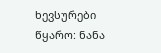ხევსურები
წყარო: ნანა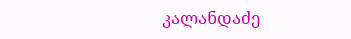კალანდაძე